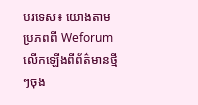បរទេស៖ យោងតាមប្រភពពី Weforum លើកឡើងពីព័ត៌មានថ្មីៗចុង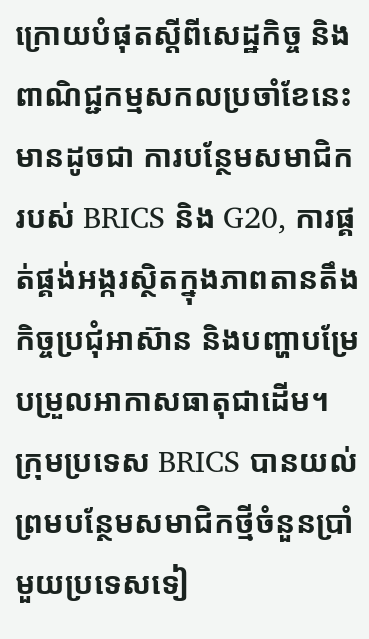ក្រោយបំផុតស្តីពីសេដ្ឋកិច្ច និងពាណិជ្ជកម្មសកលប្រចាំខែនេះមានដូចជា ការបន្ថែមសមាជិករបស់ BRICS និង G20, ការផ្គត់ផ្គង់អង្ករស្ថិតក្នុងភាពតានតឹង កិច្ចប្រជុំអាស៊ាន និងបញ្ហាបម្រែបម្រួលអាកាសធាតុជាដើម។
ក្រុមប្រទេស BRICS បានយល់ព្រមបន្ថែមសមាជិកថ្មីចំនួនប្រាំមួយប្រទេសទៀ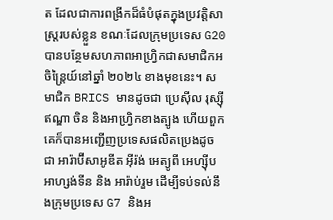ត ដែលជាការពង្រីកដ៏ធំបំផុតក្នុងប្រវត្តិសាស្ត្ររបស់ខ្លួន ខណៈដែលក្រុមប្រទេស G20 បានបន្ថែមសហភាពអាហ្វ្រិកជាសមាជិកអចិន្ត្រៃយ៍នៅឆ្នាំ ២០២៤ ខាងមុខនេះ។ សមាជិក BRICS មានដូចជា ប្រេស៊ីល រុស្ស៊ី ឥណ្ឌា ចិន និងអាហ្រ្វិកខាងត្បូង ហើយពួកគេក៏បានអញ្ជើញប្រទេសផលិតប្រេងដូចជា អារ៉ាប៊ីសាអូឌីត អ៊ីរ៉ង់ អេត្យូពី អេហ្ស៊ីប អាហ្សង់ទីន និង អារ៉ាប់រួម ដើម្បីទប់ទល់នឹងក្រុមប្រទេស G7 និងអ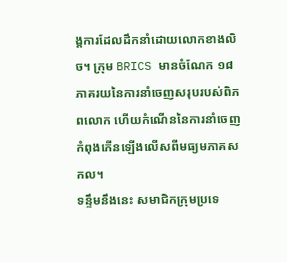ង្គការដែលដឹកនាំដោយលោកខាងលិច។ ក្រុម BRICS មានចំណែក ១៨ ភាគរយនៃការនាំចេញសរុបរបស់ពិភពលោក ហើយកំណើននៃការនាំចេញកំពុងកើនឡើងលើសពីមធ្យមភាគសកល។
ទន្ទឹមនឹងនេះ សមាជិកក្រុមប្រទេ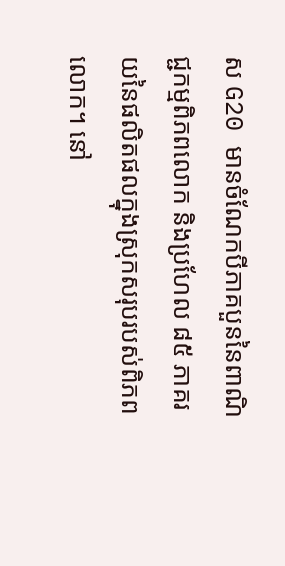ស G20 មានចំណែកបីភាគបួននៃពាណិជ្ជកម្មពិភពលោក និងប្រហែល ៨៥ ភាគរយនៃផលិតផលក្នុងស្រុកសរុបរបស់ពិភពលោក។ នៅ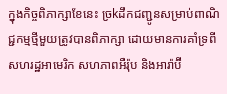ក្នុងកិច្ចពិភាក្សាខែនេះ ច្រkដឹកជញ្ជូនសម្រាប់ពាណិជ្ជកម្មថ្មីមួយត្រូវបានពិភាក្សា ដោយមានការគាំទ្រពីសហរដ្ឋអាមេរិក សហភាពអឺរ៉ុប និងអារ៉ាប៊ី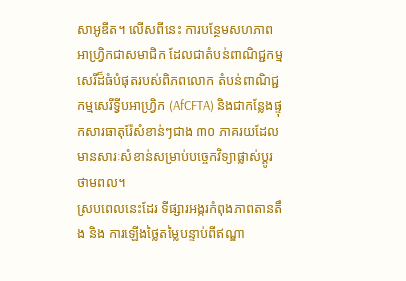សាអូឌីត។ លើសពីនេះ ការបន្ថែមសហភាពអាហ្វ្រិកជាសមាជិក ដែលជាតំបន់ពាណិជ្ជកម្មសេរីដ៏ធំបំផុតរបស់ពិភពលោក តំបន់ពាណិជ្ជកម្មសេរីទ្វីបអាហ្រ្វិក (AfCFTA) និងជាកន្លែងផ្ទុកសារធាតុរ៉ែសំខាន់ៗជាង ៣០ ភាគរយដែលមានសារៈសំខាន់សម្រាប់បច្ចេកវិទ្យាផ្លាស់ប្តូរថាមពល។
ស្របពេលនេះដែរ ទីផ្សារអង្ករកំពុងភាពតានតឹង និង ការឡើងថ្លៃតម្លៃបន្ទាប់ពីឥណ្ឌា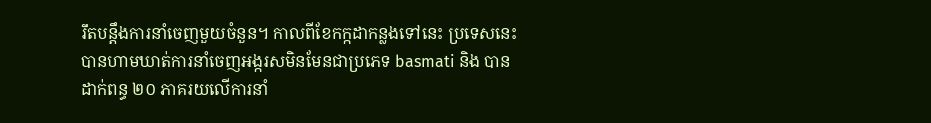រឹតបន្តឹងការនាំចេញមួយចំនួន។ កាលពីខែកក្កដាកន្លងទៅនេះ ប្រទេសនេះបានហាមឃាត់ការនាំចេញអង្ករសមិនមែនជាប្រភេទ basmati និង បានដាក់ពន្ធ ២០ ភាគរយលើការនាំ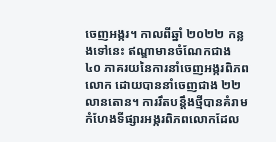ចេញអង្ករ។ កាលពីឆ្នាំ ២០២២ កន្លងទៅនេះ ឥណ្ឌាមានចំណែកជាង ៤០ ភាគរយនៃការនាំចេញអង្ករពិភពលោក ដោយបាននាំចេញជាង ២២ លានតោន។ ការរឹតបន្តឹងថ្មីបានគំរាមកំហែងទីផ្សារអង្ករពិភពលោកដែល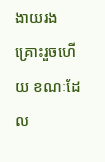ងាយរងគ្រោះរួចហើយ ខណៈដែល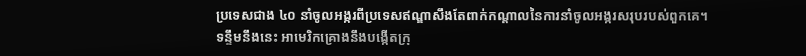ប្រទេសជាង ៤០ នាំចូលអង្ករពីប្រទេសឥណ្ឌាសឹងតែពាក់កណ្តាលនៃការនាំចូលអង្ករសរុបរបស់ពួកគេ។
ទន្ទឹមនឹងនេះ អាមេរិកគ្រោងនឹងបង្កើតក្រុ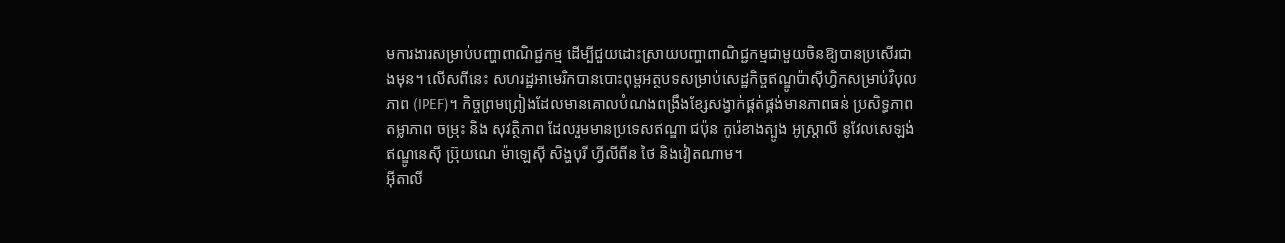មការងារសម្រាប់បញ្ហាពាណិជ្ជកម្ម ដើម្បីជួយដោះស្រាយបញ្ហាពាណិជ្ជកម្មជាមួយចិនឱ្យបានប្រសើរជាងមុន។ លើសពីនេះ សហរដ្ឋអាមេរិកបានបោះពុម្ពអត្ថបទសម្រាប់សេដ្ឋកិច្ចឥណ្ឌូប៉ាស៊ីហ្វិកសម្រាប់វិបុលភាព (IPEF)។ កិច្ចព្រមព្រៀងដែលមានគោលបំណងពង្រឹងខ្សែសង្វាក់ផ្គត់ផ្គង់មានភាពធន់ ប្រសិទ្ធភាព តម្លាភាព ចម្រុះ និង សុវត្ថិភាព ដែលរួមមានប្រទេសឥណ្ឌា ជប៉ុន កូរ៉េខាងត្បូង អូស្ត្រាលី នូវែលសេឡង់ ឥណ្ឌូនេស៊ី ប្រ៊ុយណេ ម៉ាឡេស៊ី សិង្ហបុរី ហ្វីលីពីន ថៃ និងវៀតណាម។
អ៊ីតាលី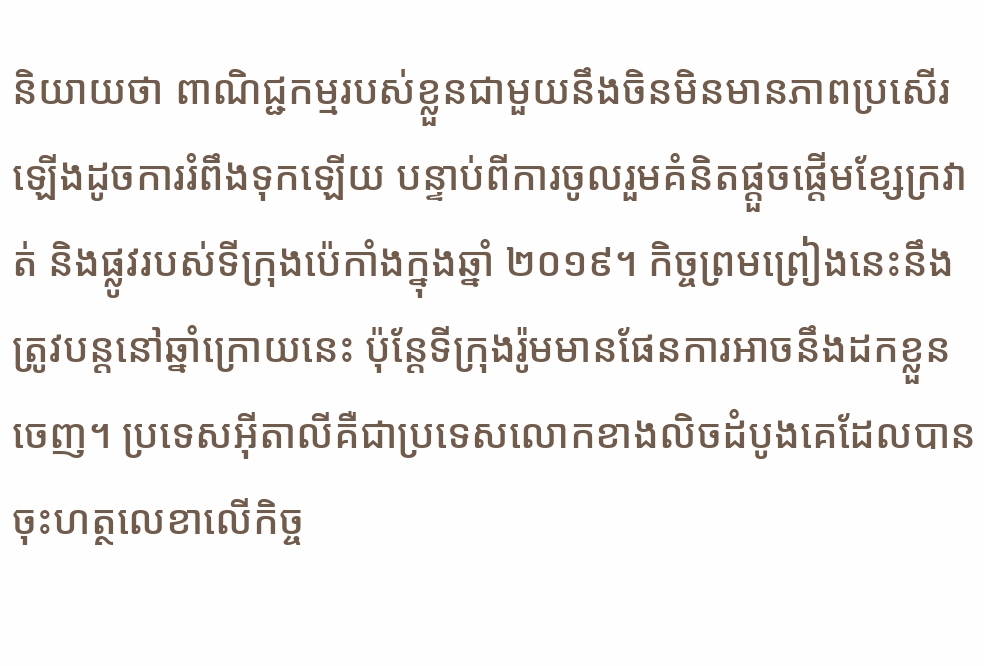និយាយថា ពាណិជ្ជកម្មរបស់ខ្លួនជាមួយនឹងចិនមិនមានភាពប្រសើរឡើងដូចការរំពឹងទុកឡើយ បន្ទាប់ពីការចូលរួមគំនិតផ្តួចផ្តើមខ្សែក្រវាត់ និងផ្លូវរបស់ទីក្រុងប៉េកាំងក្នុងឆ្នាំ ២០១៩។ កិច្ចព្រមព្រៀងនេះនឹងត្រូវបន្តនៅឆ្នាំក្រោយនេះ ប៉ុន្តែទីក្រុងរ៉ូមមានផែនការអាចនឹងដកខ្លួនចេញ។ ប្រទេសអ៊ីតាលីគឺជាប្រទេសលោកខាងលិចដំបូងគេដែលបានចុះហត្ថលេខាលើកិច្ច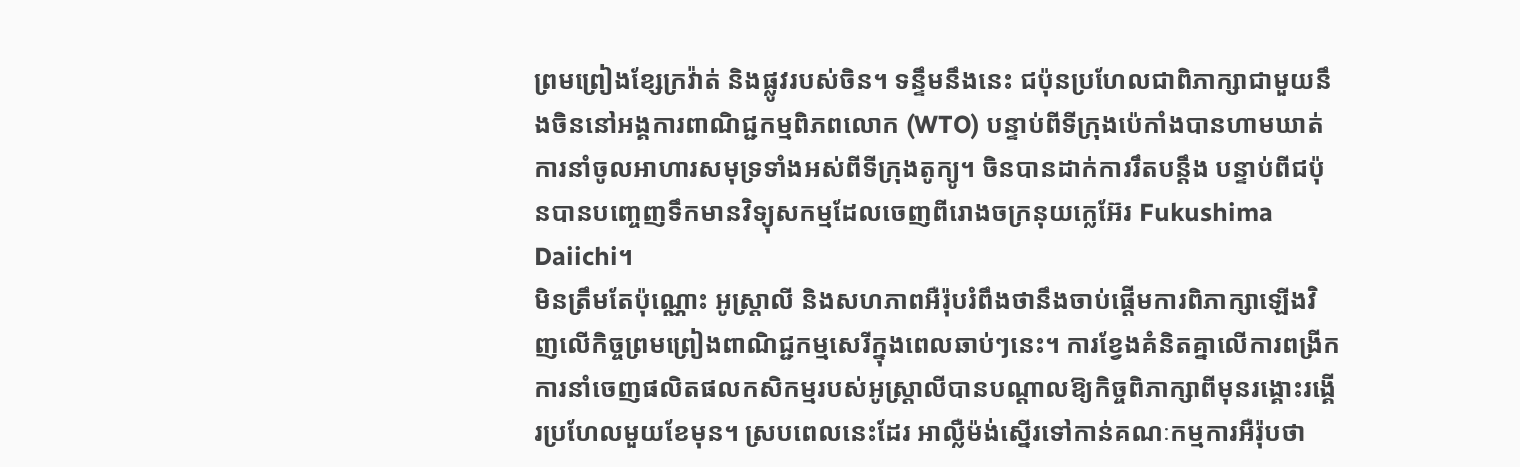ព្រមព្រៀងខ្សែក្រវ៉ាត់ និងផ្លូវរបស់ចិន។ ទន្ទឹមនឹងនេះ ជប៉ុនប្រហែលជាពិភាក្សាជាមួយនឹងចិននៅអង្គការពាណិជ្ជកម្មពិភពលោក (WTO) បន្ទាប់ពីទីក្រុងប៉េកាំងបានហាមឃាត់ការនាំចូលអាហារសមុទ្រទាំងអស់ពីទីក្រុងតូក្យូ។ ចិនបានដាក់ការរឹតបន្តឹង បន្ទាប់ពីជប៉ុនបានបញ្ចេញទឹកមានវិទ្យុសកម្មដែលចេញពីរោងចក្រនុយក្លេអ៊ែរ Fukushima Daiichi។
មិនត្រឹមតែប៉ុណ្ណោះ អូស្ត្រាលី និងសហភាពអឺរ៉ុបរំពឹងថានឹងចាប់ផ្តើមការពិភាក្សាឡើងវិញលើកិច្ចព្រមព្រៀងពាណិជ្ជកម្មសេរីក្នុងពេលឆាប់ៗនេះ។ ការខ្វែងគំនិតគ្នាលើការពង្រីកការនាំចេញផលិតផលកសិកម្មរបស់អូស្ត្រាលីបានបណ្តាលឱ្យកិច្ចពិភាក្សាពីមុនរង្គោះរង្គើរប្រហែលមួយខែមុន។ ស្របពេលនេះដែរ អាល្លឺម៉ង់ស្នើរទៅកាន់គណៈកម្មការអឺរ៉ុបថា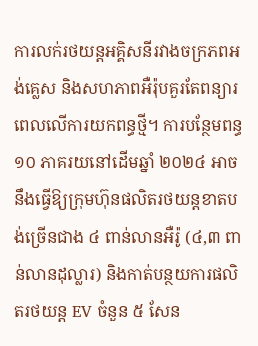ការលក់រថយន្តអគ្គិសនីរវាងចក្រភពអង់គ្លេស និងសហភាពអឺរ៉ុបគួរតែពន្យារពេលលើការយកពន្ធថ្មី។ ការបន្ថែមពន្ធ ១០ ភាគរយនៅដើមឆ្នាំ ២០២៤ អាចនឹងធ្វើឱ្យក្រុមហ៊ុនផលិតរថយន្តខាតបង់ច្រើនជាង ៤ ពាន់លានអឺរ៉ូ (៤,៣ ពាន់លានដុល្លារ) និងកាត់បន្ថយការផលិតរថយន្ត EV ចំនួន ៥ សែន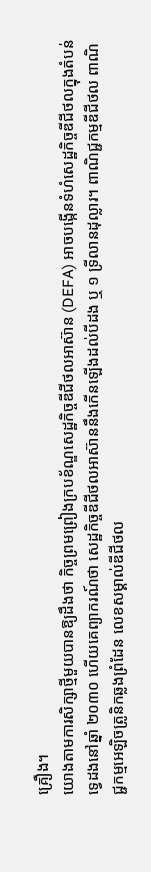គ្រឿង។
យោងតាមការសិក្សាថ្មីមួយបានឱ្យដឹងថា កិច្ចព្រមព្រៀងក្របខ័ណ្ឌសេដ្ឋកិច្ចឌីជីថលអាស៊ាន (DEFA) អាចបង្កើនទំហំសេដ្ឋកិច្ចឌីជីថលក្នុងតំបន់ទ្វេដងនៅឆ្នាំ ២០៣០ ហើយគេព្យាករណ៍ថា សេដ្ឋកិច្ចឌីជីថលអាស៊ាននឹងកើនឡើងដល់បីដង ឬ ១ ទ្រីលានដុល្លារ។ ពាណិជ្ជកម្មឌីជីថល ពាណិជ្ជកម្មអេឡិចត្រូនិកឆ្លងព្រំដែន លេខសម្គាល់ឌីជីថល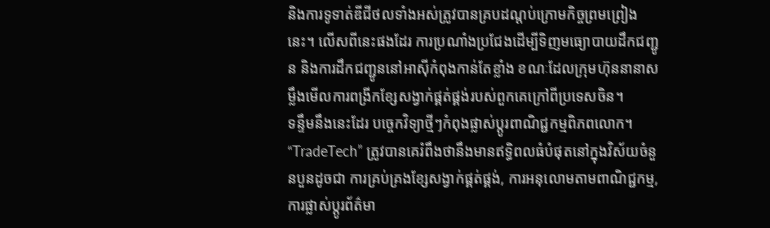និងការទូទាត់ឌីជីថលទាំងអស់ត្រូវបានគ្របដណ្តប់ក្រោមកិច្ចព្រមព្រៀងនេះ។ លើសពីនេះផងដែរ ការប្រណាំងប្រជែងដើម្បីទិញមធ្យោបាយដឹកជញ្ជូន និងការដឹកជញ្ជូននៅអាស៊ីកំពុងកាន់តែខ្លាំង ខណៈដែលក្រុមហ៊ុននានាសម្លឹងមើលការពង្រីកខ្សែសង្វាក់ផ្គត់ផ្គង់របស់ពួកគេក្រៅពីប្រទេសចិន។
ទន្ទឹមនឹងនេះដែរ បច្ចេកវិទ្យាថ្មីៗកំពុងផ្លាស់ប្តូរពាណិជ្ជកម្មពិភពលោក។ “TradeTech” ត្រូវបានគេរំពឹងថានឹងមានឥទ្ធិពលធំបំផុតនៅក្នុងវិស័យចំនួនបួនដូចជា ការគ្រប់គ្រងខ្សែសង្វាក់ផ្គត់ផ្គង់, ការអនុលោមតាមពាណិជ្ជកម្ម, ការផ្លាស់ប្តូរព័ត៌មា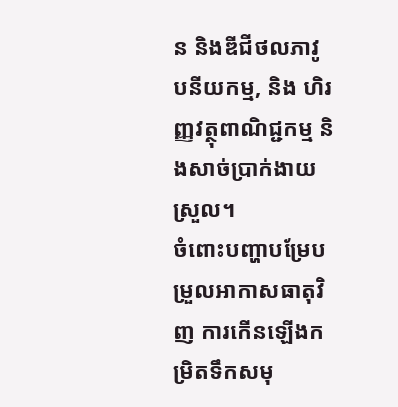ន និងឌីជីថលភាវូបនីយកម្ម, និង ហិរញ្ញវត្ថុពាណិជ្ជកម្ម និងសាច់ប្រាក់ងាយស្រួល។
ចំពោះបញ្ហាបម្រែបម្រួលអាកាសធាតុវិញ ការកើនឡើងកម្រិតទឹកសមុ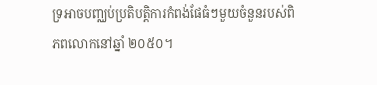ទ្រអាចបញ្ឈប់ប្រតិបត្តិការកំពង់ផែធំៗមួយចំនួនរបស់ពិភពលោកនៅឆ្នាំ ២០៥០។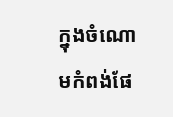ក្នុងចំណោមកំពង់ផែ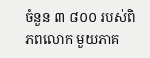ចំនួន ៣ ៨០០ របស់ពិភពលោក មួយភាគ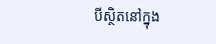បីស្ថិតនៅក្នុង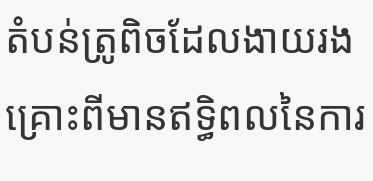តំបន់ត្រូពិចដែលងាយរងគ្រោះពីមានឥទ្ធិពលនៃការ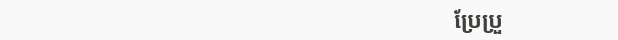ប្រែប្រួ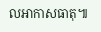លអាកាសធាតុ៕